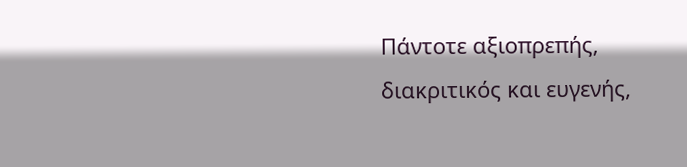Πάντοτε αξιοπρεπής, διακριτικός και ευγενής,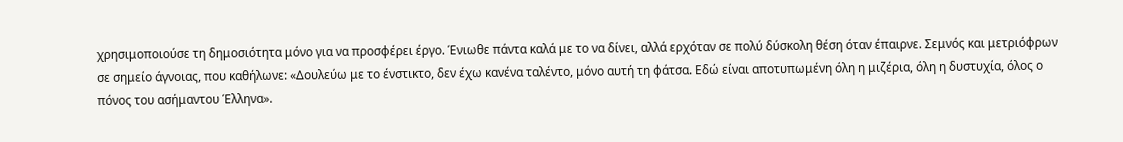χρησιμοποιούσε τη δημοσιότητα μόνο για να προσφέρει έργο. Ένιωθε πάντα καλά με το να δίνει, αλλά ερχόταν σε πολύ δύσκολη θέση όταν έπαιρνε. Σεμνός και μετριόφρων σε σημείο άγνοιας, που καθήλωνε: «Δουλεύω με το ένστικτο, δεν έχω κανένα ταλέντο, μόνο αυτή τη φάτσα. Εδώ είναι αποτυπωμένη όλη η μιζέρια, όλη η δυστυχία, όλος ο πόνος του ασήμαντου Έλληνα».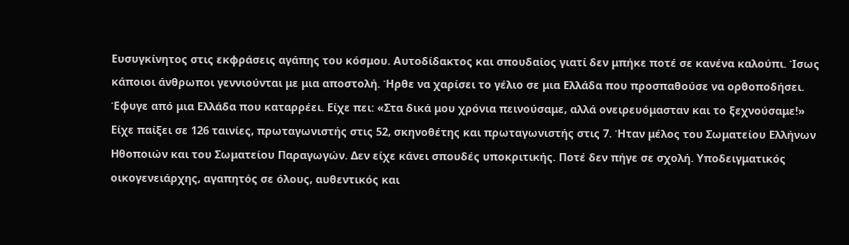Ευσυγκίνητος στις εκφράσεις αγάπης του κόσμου. Αυτοδίδακτος και σπουδαίος γιατί δεν μπήκε ποτέ σε κανένα καλούπι. Ίσως κάποιοι άνθρωποι γεννιούνται με μια αποστολή. Ήρθε να χαρίσει το γέλιο σε μια Ελλάδα που προσπαθούσε να ορθοποδήσει. Έφυγε από μια Ελλάδα που καταρρέει. Είχε πει: «Στα δικά μου χρόνια πεινούσαμε, αλλά ονειρευόμασταν και το ξεχνούσαμε!»
Είχε παίξει σε 126 ταινίες, πρωταγωνιστής στις 52, σκηνοθέτης και πρωταγωνιστής στις 7. Ήταν μέλος του Σωματείου Ελλήνων Ηθοποιών και του Σωματείου Παραγωγών. Δεν είχε κάνει σπουδές υποκριτικής. Ποτέ δεν πήγε σε σχολή. Υποδειγματικός οικογενειάρχης, αγαπητός σε όλους, αυθεντικός και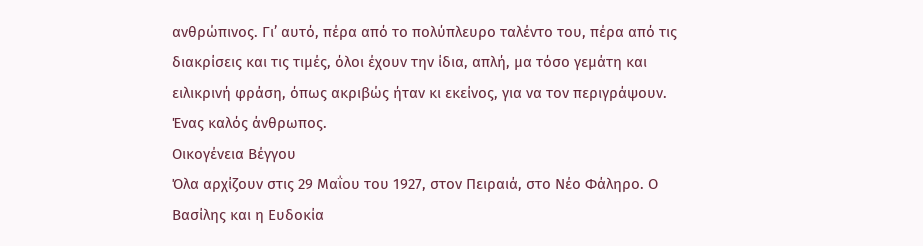ανθρώπινος. Γι’ αυτό, πέρα από το πολύπλευρο ταλέντο του, πέρα από τις διακρίσεις και τις τιμές, όλοι έχουν την ίδια, απλή, μα τόσο γεμάτη και ειλικρινή φράση, όπως ακριβώς ήταν κι εκείνος, για να τον περιγράψουν. Ένας καλός άνθρωπος.
Οικογένεια Βέγγου
Όλα αρχίζουν στις 29 Μαΐου του 1927, στον Πειραιά, στο Νέο Φάληρο. Ο Βασίλης και η Ευδοκία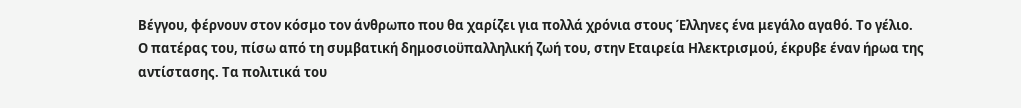Βέγγου, φέρνουν στον κόσμο τον άνθρωπο που θα χαρίζει για πολλά χρόνια στους Έλληνες ένα μεγάλο αγαθό. Το γέλιο.
Ο πατέρας του, πίσω από τη συμβατική δημοσιοϋπαλληλική ζωή του, στην Εταιρεία Ηλεκτρισμού, έκρυβε έναν ήρωα της αντίστασης. Τα πολιτικά του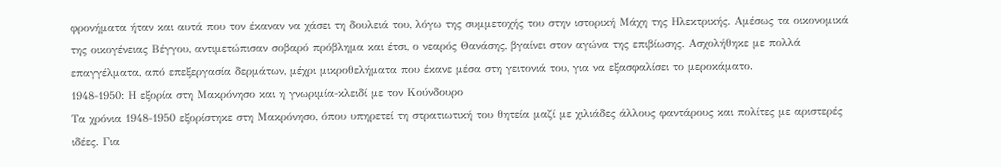φρονήματα ήταν και αυτά που τον έκαναν να χάσει τη δουλειά του, λόγω της συμμετοχής του στην ιστορική Μάχη της Ηλεκτρικής. Αμέσως τα οικονομικά της οικογένειας Βέγγου, αντιμετώπισαν σοβαρό πρόβλημα και έτσι, ο νεαρός Θανάσης, βγαίνει στον αγώνα της επιβίωσης. Ασχολήθηκε με πολλά επαγγέλματα, από επεξεργασία δερμάτων, μέχρι μικροθελήματα που έκανε μέσα στη γειτονιά του, για να εξασφαλίσει το μεροκάματο.
1948-1950: Η εξορία στη Μακρόνησο και η γνωριμία-κλειδί με τον Κούνδουρο
Τα χρόνια 1948-1950 εξορίστηκε στη Μακρόνησο, όπου υπηρετεί τη στρατιωτική του θητεία μαζί με χιλιάδες άλλους φαντάρους και πολίτες με αριστερές ιδέες. Για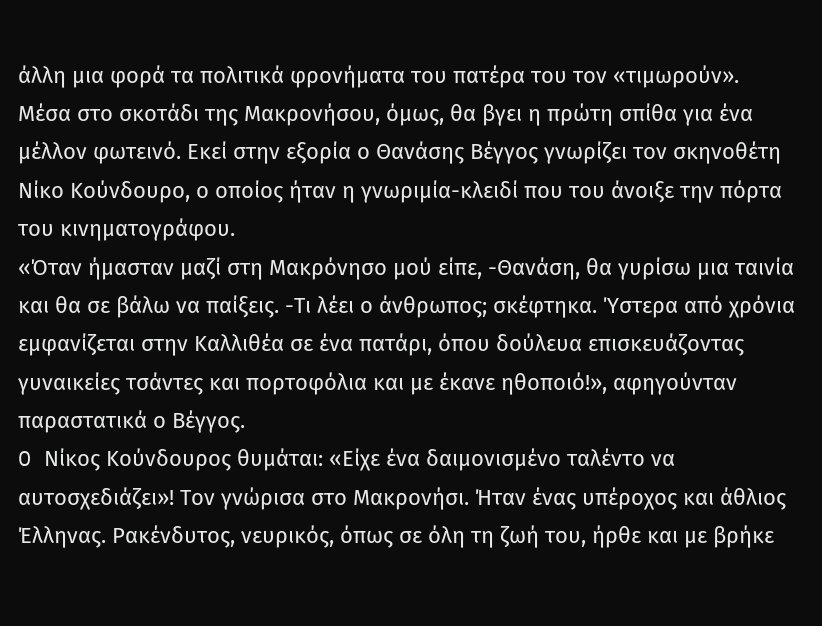άλλη μια φορά τα πολιτικά φρονήματα του πατέρα του τον «τιμωρούν».
Μέσα στο σκοτάδι της Μακρονήσου, όμως, θα βγει η πρώτη σπίθα για ένα μέλλον φωτεινό. Εκεί στην εξορία ο Θανάσης Βέγγος γνωρίζει τον σκηνοθέτη Νίκο Κούνδουρο, ο οποίος ήταν η γνωριμία-κλειδί που του άνοιξε την πόρτα του κινηματογράφου.
«Όταν ήμασταν μαζί στη Μακρόνησο μού είπε, -Θανάση, θα γυρίσω μια ταινία και θα σε βάλω να παίξεις. -Τι λέει ο άνθρωπος; σκέφτηκα. Ύστερα από χρόνια εμφανίζεται στην Καλλιθέα σε ένα πατάρι, όπου δούλευα επισκευάζοντας γυναικείες τσάντες και πορτοφόλια και με έκανε ηθοποιό!», αφηγούνταν παραστατικά ο Βέγγος.
O Νίκος Κούνδουρος θυμάται: «Είχε ένα δαιμονισμένο ταλέντο να αυτοσχεδιάζει»! Τον γνώρισα στο Μακρονήσι. Ήταν ένας υπέροχος και άθλιος Έλληνας. Ρακένδυτος, νευρικός, όπως σε όλη τη ζωή του, ήρθε και με βρήκε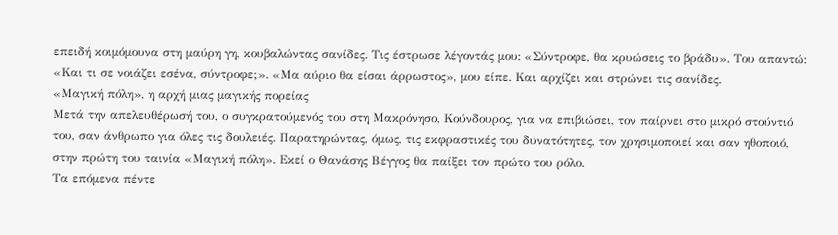επειδή κοιμόμουνα στη μαύρη γη, κουβαλώντας σανίδες. Τις έστρωσε λέγοντάς μου: «Σύντροφε, θα κρυώσεις το βράδυ». Του απαντώ: «Και τι σε νοιάζει εσένα, σύντροφε;». «Μα αύριο θα είσαι άρρωστος», μου είπε. Και αρχίζει και στρώνει τις σανίδες.
«Μαγική πόλη», η αρχή μιας μαγικής πορείας
Μετά την απελευθέρωσή του, ο συγκρατούμενός του στη Μακρόνησο, Κούνδουρος, για να επιβιώσει, τον παίρνει στο μικρό στούντιό του, σαν άνθρωπο για όλες τις δουλειές. Παρατηρώντας, όμως, τις εκφραστικές του δυνατότητες, τον χρησιμοποιεί και σαν ηθοποιό, στην πρώτη του ταινία «Μαγική πόλη». Εκεί ο Θανάσης Βέγγος θα παίξει τον πρώτο του ρόλο.
Τα επόμενα πέντε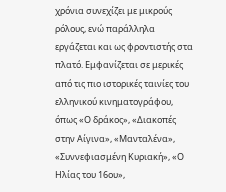χρόνια συνεχίζει με μικρούς ρόλους, ενώ παράλληλα εργάζεται και ως φροντιστής στα πλατό. Εμφανίζεται σε μερικές από τις πιο ιστορικές ταινίες του ελληνικού κινηματογράφου, όπως «Ο δράκος», «Διακοπές στην Αίγινα», «Μανταλένα», «Συννεφιασμένη Κυριακή», «Ο Ηλίας του 16ου»,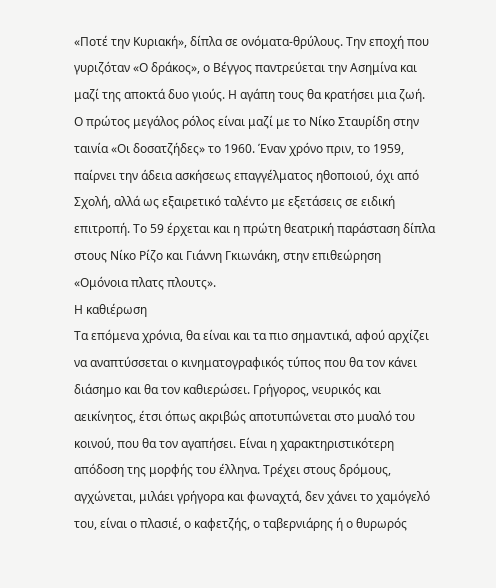«Ποτέ την Κυριακή», δίπλα σε ονόματα-θρύλους. Την εποχή που γυριζόταν «Ο δράκος», ο Βέγγος παντρεύεται την Ασημίνα και μαζί της αποκτά δυο γιούς. Η αγάπη τους θα κρατήσει μια ζωή.
Ο πρώτος μεγάλος ρόλος είναι μαζί με το Νίκο Σταυρίδη στην ταινία «Οι δοσατζήδες» το 1960. Έναν χρόνο πριν, το 1959, παίρνει την άδεια ασκήσεως επαγγέλματος ηθοποιού, όχι από Σχολή, αλλά ως εξαιρετικό ταλέντο με εξετάσεις σε ειδική επιτροπή. Το 59 έρχεται και η πρώτη θεατρική παράσταση δίπλα στους Νίκο Ρίζο και Γιάννη Γκιωνάκη, στην επιθεώρηση «Ομόνοια πλατς πλουτς».
Η καθιέρωση
Τα επόμενα χρόνια, θα είναι και τα πιο σημαντικά, αφού αρχίζει να αναπτύσσεται ο κινηματογραφικός τύπος που θα τον κάνει διάσημο και θα τον καθιερώσει. Γρήγορος, νευρικός και αεικίνητος, έτσι όπως ακριβώς αποτυπώνεται στο μυαλό του κοινού, που θα τον αγαπήσει. Είναι η χαρακτηριστικότερη απόδοση της μορφής του έλληνα. Τρέχει στους δρόμους, αγχώνεται, μιλάει γρήγορα και φωναχτά, δεν χάνει το χαμόγελό του, είναι ο πλασιέ, ο καφετζής, ο ταβερνιάρης ή ο θυρωρός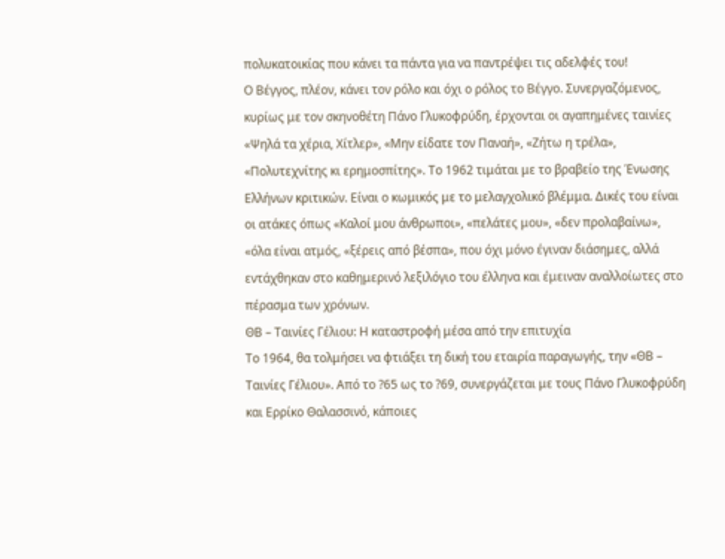πολυκατοικίας που κάνει τα πάντα για να παντρέψει τις αδελφές του!
Ο Βέγγος, πλέον, κάνει τον ρόλο και όχι ο ρόλος το Βέγγο. Συνεργαζόμενος, κυρίως με τον σκηνοθέτη Πάνο Γλυκοφρύδη, έρχονται οι αγαπημένες ταινίες «Ψηλά τα χέρια, Χίτλερ», «Μην είδατε τον Παναή», «Ζήτω η τρέλα», «Πολυτεχνίτης κι ερημοσπίτης». Το 1962 τιμάται με το βραβείο της Ένωσης Ελλήνων κριτικών. Είναι ο κωμικός με το μελαγχολικό βλέμμα. Δικές του είναι οι ατάκες όπως «Καλοί μου άνθρωποι», «πελάτες μου», «δεν προλαβαίνω», «όλα είναι ατμός, «ξέρεις από βέσπα», που όχι μόνο έγιναν διάσημες, αλλά εντάχθηκαν στο καθημερινό λεξιλόγιο του έλληνα και έμειναν αναλλοίωτες στο πέρασμα των χρόνων.
ΘΒ – Ταινίες Γέλιου: Η καταστροφή μέσα από την επιτυχία
Το 1964, θα τολμήσει να φτιάξει τη δική του εταιρία παραγωγής, την «ΘΒ – Ταινίες Γέλιου». Από το ?65 ως το ?69, συνεργάζεται με τους Πάνο Γλυκοφρύδη και Ερρίκο Θαλασσινό, κάποιες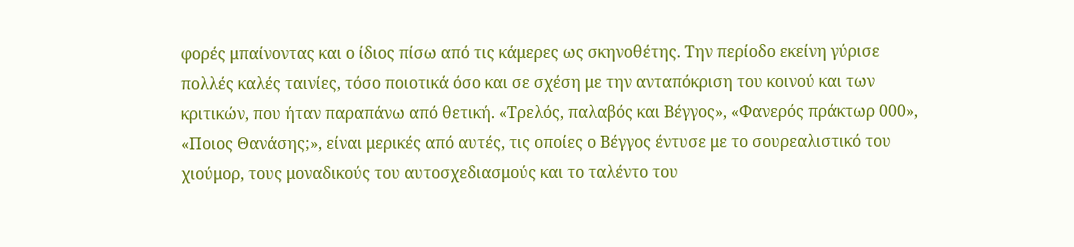φορές μπαίνοντας και ο ίδιος πίσω από τις κάμερες ως σκηνοθέτης. Την περίοδο εκείνη γύρισε πολλές καλές ταινίες, τόσο ποιοτικά όσο και σε σχέση με την ανταπόκριση του κοινού και των κριτικών, που ήταν παραπάνω από θετική. «Τρελός, παλαβός και Βέγγος», «Φανερός πράκτωρ 000», «Ποιος Θανάσης;», είναι μερικές από αυτές, τις οποίες ο Βέγγος έντυσε με το σουρεαλιστικό του χιούμορ, τους μοναδικούς του αυτοσχεδιασμούς και το ταλέντο του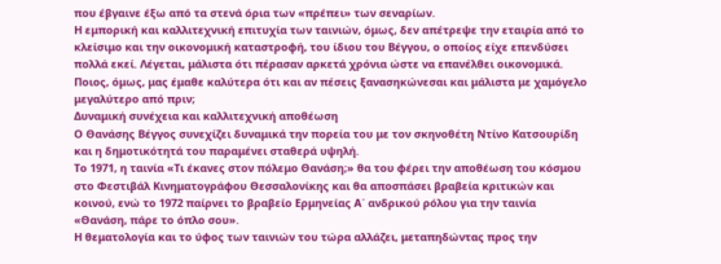που έβγαινε έξω από τα στενά όρια των «πρέπει» των σεναρίων.
Η εμπορική και καλλιτεχνική επιτυχία των ταινιών, όμως, δεν απέτρεψε την εταιρία από το κλείσιμο και την οικονομική καταστροφή, του ίδιου του Βέγγου, ο οποίος είχε επενδύσει πολλά εκεί. Λέγεται, μάλιστα ότι πέρασαν αρκετά χρόνια ώστε να επανέλθει οικονομικά. Ποιος, όμως, μας έμαθε καλύτερα ότι και αν πέσεις ξανασηκώνεσαι και μάλιστα με χαμόγελο μεγαλύτερο από πριν;
Δυναμική συνέχεια και καλλιτεχνική αποθέωση
Ο Θανάσης Βέγγος συνεχίζει δυναμικά την πορεία του με τον σκηνοθέτη Ντίνο Κατσουρίδη και η δημοτικότητά του παραμένει σταθερά υψηλή.
Το 1971, η ταινία «Τι έκανες στον πόλεμο Θανάση;» θα του φέρει την αποθέωση του κόσμου στο Φεστιβάλ Κινηματογράφου Θεσσαλονίκης και θα αποσπάσει βραβεία κριτικών και κοινού, ενώ το 1972 παίρνει το βραβείο Ερμηνείας Α΄ ανδρικού ρόλου για την ταινία «Θανάση, πάρε το όπλο σου».
Η θεματολογία και το ύφος των ταινιών του τώρα αλλάζει, μεταπηδώντας προς την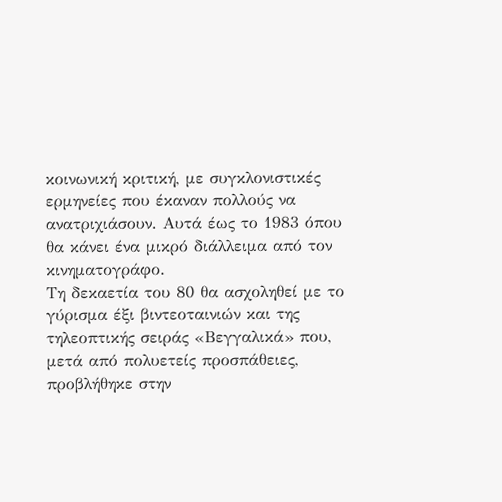κοινωνική κριτική, με συγκλονιστικές ερμηνείες που έκαναν πολλούς να ανατριχιάσουν. Αυτά έως το 1983 όπου θα κάνει ένα μικρό διάλλειμα από τον κινηματογράφο.
Τη δεκαετία του 80 θα ασχοληθεί με το γύρισμα έξι βιντεοταινιών και της τηλεοπτικής σειράς «Βεγγαλικά» που, μετά από πολυετείς προσπάθειες, προβλήθηκε στην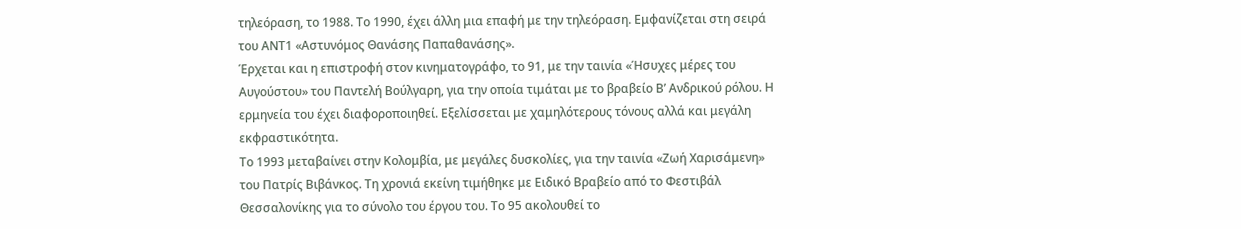τηλεόραση, το 1988. Το 1990, έχει άλλη μια επαφή με την τηλεόραση. Εμφανίζεται στη σειρά του ΑΝΤ1 «Αστυνόμος Θανάσης Παπαθανάσης».
Έρχεται και η επιστροφή στον κινηματογράφο, το 91, με την ταινία «Ήσυχες μέρες του Αυγούστου» του Παντελή Βούλγαρη, για την οποία τιμάται με το βραβείο Β’ Ανδρικού ρόλου. Η ερμηνεία του έχει διαφοροποιηθεί. Εξελίσσεται με χαμηλότερους τόνους αλλά και μεγάλη εκφραστικότητα.
Το 1993 μεταβαίνει στην Κολομβία, με μεγάλες δυσκολίες, για την ταινία «Ζωή Χαρισάμενη» του Πατρίς Βιβάνκος. Τη χρονιά εκείνη τιμήθηκε με Ειδικό Βραβείο από το Φεστιβάλ Θεσσαλονίκης για το σύνολο του έργου του. Το 95 ακολουθεί το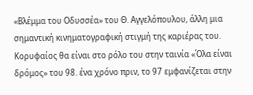«Βλέμμα του Οδυσσέα» του Θ. Αγγελόπουλου, άλλη μια σημαντική κινηματογραφική στιγμή της καριέρας του.
Κορυφαίος θα είναι στο ρόλο του στην ταινία «Όλα είναι δρόμος» του 98. ένα χρόνο πριν, το 97 εμφανίζεται στην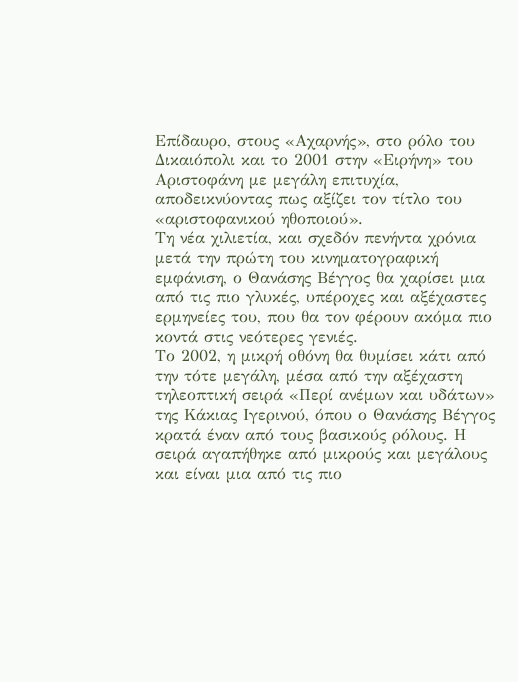Επίδαυρο, στους «Αχαρνής», στο ρόλο του Δικαιόπολι και το 2001 στην «Ειρήνη» του Αριστοφάνη με μεγάλη επιτυχία, αποδεικνύοντας πως αξίζει τον τίτλο του «αριστοφανικού ηθοποιού».
Τη νέα χιλιετία, και σχεδόν πενήντα χρόνια μετά την πρώτη του κινηματογραφική εμφάνιση, ο Θανάσης Βέγγος θα χαρίσει μια από τις πιο γλυκές, υπέροχες και αξέχαστες ερμηνείες του, που θα τον φέρουν ακόμα πιο κοντά στις νεότερες γενιές.
Το 2002, η μικρή οθόνη θα θυμίσει κάτι από την τότε μεγάλη, μέσα από την αξέχαστη τηλεοπτική σειρά «Περί ανέμων και υδάτων» της Κάκιας Ιγερινού, όπου ο Θανάσης Βέγγος κρατά έναν από τους βασικούς ρόλους. Η σειρά αγαπήθηκε από μικρούς και μεγάλους και είναι μια από τις πιο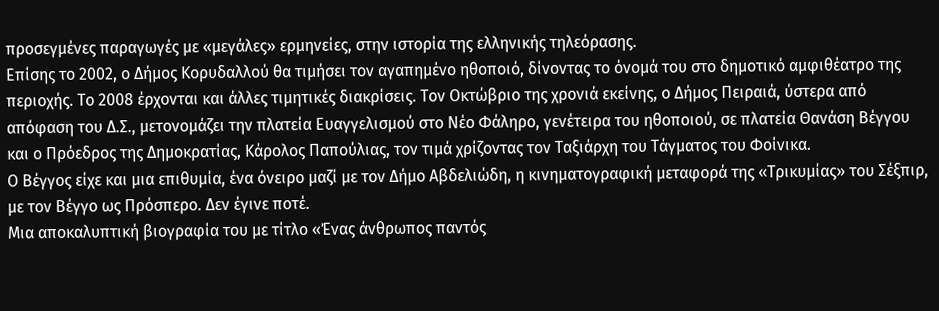προσεγμένες παραγωγές με «μεγάλες» ερμηνείες, στην ιστορία της ελληνικής τηλεόρασης.
Επίσης το 2002, ο Δήμος Κορυδαλλού θα τιμήσει τον αγαπημένο ηθοποιό, δίνοντας το όνομά του στο δημοτικό αμφιθέατρο της περιοχής. Το 2008 έρχονται και άλλες τιμητικές διακρίσεις. Τον Οκτώβριο της χρονιά εκείνης, ο Δήμος Πειραιά, ύστερα από απόφαση του Δ.Σ., μετονομάζει την πλατεία Ευαγγελισμού στο Νέο Φάληρο, γενέτειρα του ηθοποιού, σε πλατεία Θανάση Βέγγου και ο Πρόεδρος της Δημοκρατίας, Κάρολος Παπούλιας, τον τιμά χρίζοντας τον Ταξιάρχη του Τάγματος του Φοίνικα.
Ο Βέγγος είχε και μια επιθυμία, ένα όνειρο μαζί με τον Δήμο Αβδελιώδη, η κινηματογραφική μεταφορά της «Τρικυμίας» του Σέξπιρ, με τον Βέγγο ως Πρόσπερο. Δεν έγινε ποτέ.
Μια αποκαλυπτική βιογραφία του με τίτλο «Ένας άνθρωπος παντός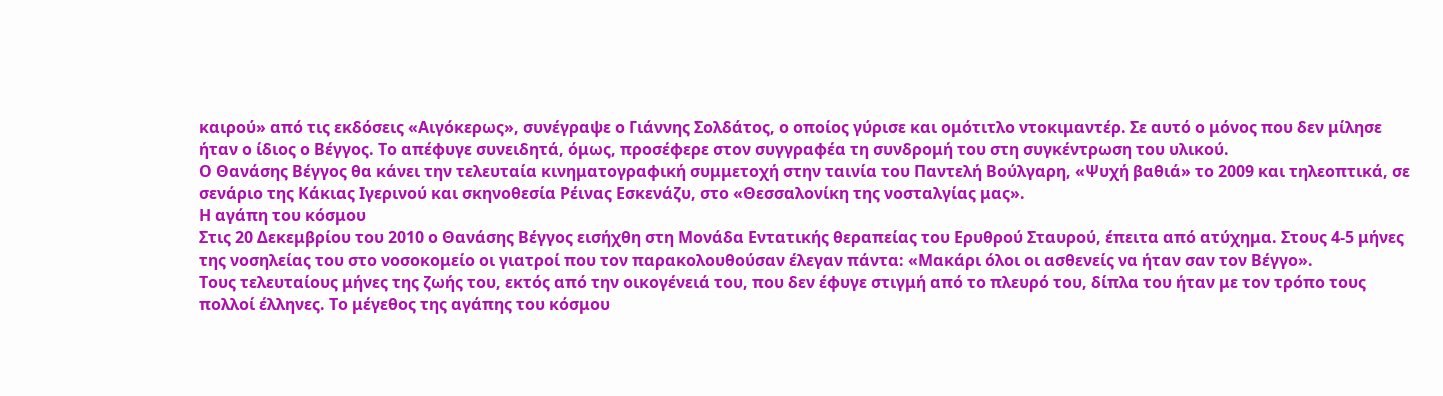καιρού» από τις εκδόσεις «Αιγόκερως», συνέγραψε ο Γιάννης Σολδάτος, ο οποίος γύρισε και ομότιτλο ντοκιμαντέρ. Σε αυτό ο μόνος που δεν μίλησε ήταν ο ίδιος ο Βέγγος. Το απέφυγε συνειδητά, όμως, προσέφερε στον συγγραφέα τη συνδρομή του στη συγκέντρωση του υλικού.
Ο Θανάσης Βέγγος θα κάνει την τελευταία κινηματογραφική συμμετοχή στην ταινία του Παντελή Βούλγαρη, «Ψυχή βαθιά» το 2009 και τηλεοπτικά, σε σενάριο της Κάκιας Ιγερινού και σκηνοθεσία Ρέινας Εσκενάζυ, στο «Θεσσαλονίκη της νοσταλγίας μας».
Η αγάπη του κόσμου
Στις 20 Δεκεμβρίου του 2010 ο Θανάσης Βέγγος εισήχθη στη Μονάδα Εντατικής θεραπείας του Ερυθρού Σταυρού, έπειτα από ατύχημα. Στους 4-5 μήνες της νοσηλείας του στο νοσοκομείο οι γιατροί που τον παρακολουθούσαν έλεγαν πάντα: «Μακάρι όλοι οι ασθενείς να ήταν σαν τον Βέγγο».
Τους τελευταίους μήνες της ζωής του, εκτός από την οικογένειά του, που δεν έφυγε στιγμή από το πλευρό του, δίπλα του ήταν με τον τρόπο τους πολλοί έλληνες. Το μέγεθος της αγάπης του κόσμου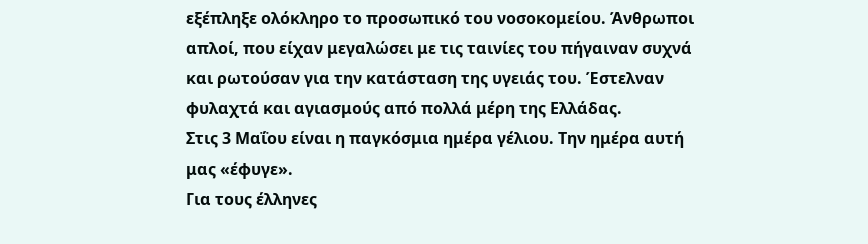εξέπληξε ολόκληρο το προσωπικό του νοσοκομείου. Άνθρωποι απλοί, που είχαν μεγαλώσει με τις ταινίες του πήγαιναν συχνά και ρωτούσαν για την κατάσταση της υγειάς του. Έστελναν φυλαχτά και αγιασμούς από πολλά μέρη της Ελλάδας.
Στις 3 Μαΐου είναι η παγκόσμια ημέρα γέλιου. Την ημέρα αυτή μας «έφυγε».
Για τους έλληνες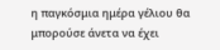η παγκόσμια ημέρα γέλιου θα μπορούσε άνετα να έχει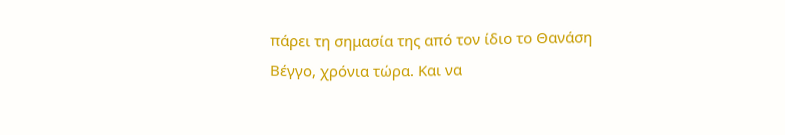πάρει τη σημασία της από τον ίδιο το Θανάση Βέγγο, χρόνια τώρα. Και να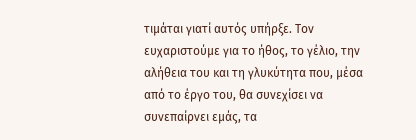τιμάται γιατί αυτός υπήρξε. Τον ευχαριστούμε για το ήθος, το γέλιο, την αλήθεια του και τη γλυκύτητα που, μέσα από το έργο του, θα συνεχίσει να συνεπαίρνει εμάς, τα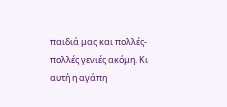παιδιά μας και πολλές-πολλές γενιές ακόμη. Κι αυτή η αγάπη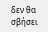δεν θα σβήσει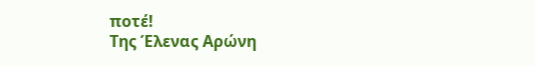ποτέ!
Της Έλενας Αρώνη